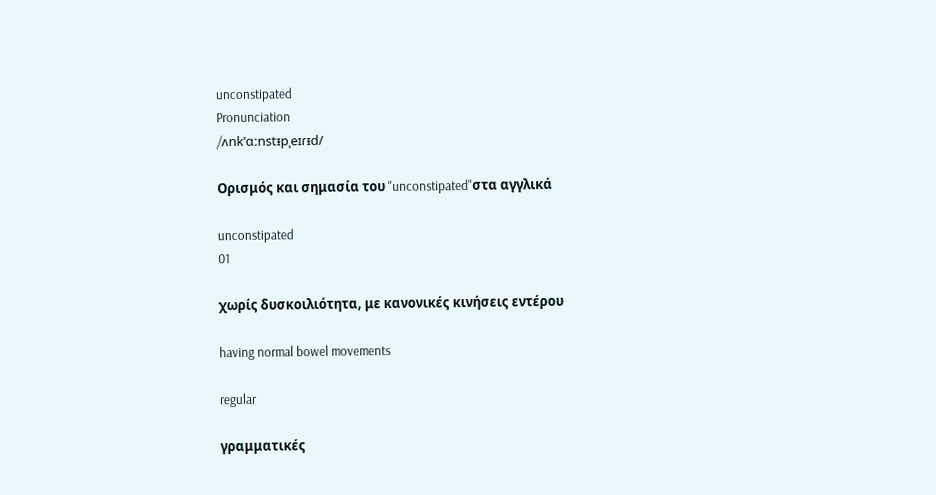unconstipated
Pronunciation
/ʌnkˈɑːnstᵻpˌeɪɾᵻd/

Ορισμός και σημασία του "unconstipated"στα αγγλικά

unconstipated
01

χωρίς δυσκοιλιότητα, με κανονικές κινήσεις εντέρου

having normal bowel movements

regular

γραμματικές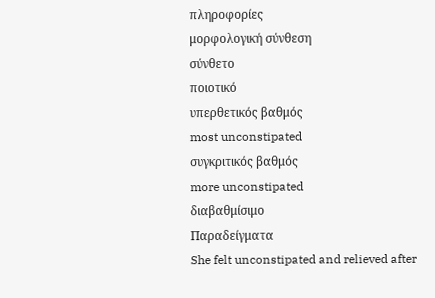πληροφορίες
μορφολογική σύνθεση
σύνθετο
ποιοτικό
υπερθετικός βαθμός
most unconstipated
συγκριτικός βαθμός
more unconstipated
διαβαθμίσιμο
Παραδείγματα
She felt unconstipated and relieved after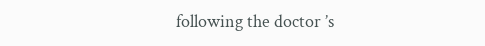following the doctor ’s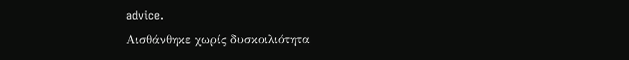advice.
Αισθάνθηκε χωρίς δυσκοιλιότητα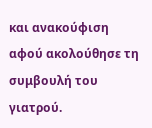και ανακούφιση αφού ακολούθησε τη συμβουλή του γιατρού.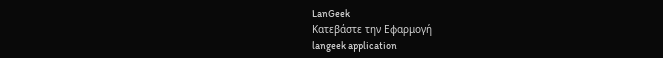LanGeek
Κατεβάστε την Εφαρμογή
langeek application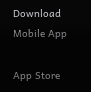Download Mobile App

App Store